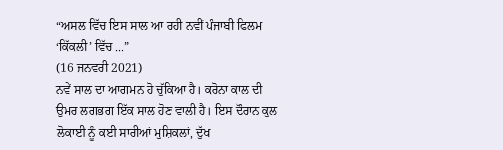“ਅਸਲ ਵਿੱਚ ਇਸ ਸਾਲ ਆ ਰਹੀ ਨਵੀਂ ਪੰਜਾਬੀ ਫਿਲਮ ‘ਕਿੱਕਲੀ’ ਵਿੱਚ ...”
(16 ਜਨਵਰੀ 2021)
ਨਵੇਂ ਸਾਲ ਦਾ ਆਗਮਨ ਹੋ ਚੁੱਕਿਆ ਹੈ। ਕਰੋਨਾ ਕਾਲ ਦੀ ਉਮਰ ਲਗਭਗ ਇੱਕ ਸਾਲ ਹੋਣ ਵਾਲੀ ਹੈ। ਇਸ ਦੌਰਾਨ ਕੁਲ ਲੋਕਾਈ ਨੂੰ ਕਈ ਸਾਰੀਆਂ ਮੁਸ਼ਿਕਲਾਂ, ਦੁੱਖ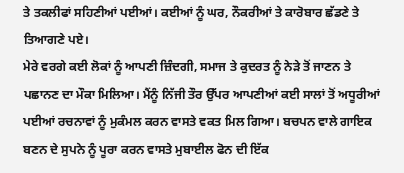ਤੇ ਤਕਲੀਫਾਂ ਸਹਿਣੀਆਂ ਪਈਆਂ। ਕਈਆਂ ਨੂੰ ਘਰ, ਨੌਕਰੀਆਂ ਤੇ ਕਾਰੋਬਾਰ ਛੱਡਣੇ ਤੇ ਤਿਆਗਣੇ ਪਏ।
ਮੇਰੇ ਵਰਗੇ ਕਈ ਲੋਕਾਂ ਨੂੰ ਆਪਣੀ ਜ਼ਿੰਦਗੀ, ਸਮਾਜ ਤੇ ਕੁਦਰਤ ਨੂੰ ਨੇੜੇ ਤੋਂ ਜਾਣਨ ਤੇ ਪਛਾਨਣ ਦਾ ਮੌਕਾ ਮਿਲਿਆ। ਮੈਂਨੂੰ ਨਿੱਜੀ ਤੌਰ ਉੱਪਰ ਆਪਣੀਆਂ ਕਈ ਸਾਲਾਂ ਤੋਂ ਅਧੂਰੀਆਂ ਪਈਆਂ ਰਚਨਾਵਾਂ ਨੂੰ ਮੁਕੰਮਲ ਕਰਨ ਵਾਸਤੇ ਵਕਤ ਮਿਲ ਗਿਆ। ਬਚਪਨ ਵਾਲੇ ਗਾਇਕ ਬਣਨ ਦੇ ਸੁਪਨੇ ਨੂੰ ਪੂਰਾ ਕਰਨ ਵਾਸਤੇ ਮੁਬਾਈਲ ਫੋਨ ਦੀ ਇੱਕ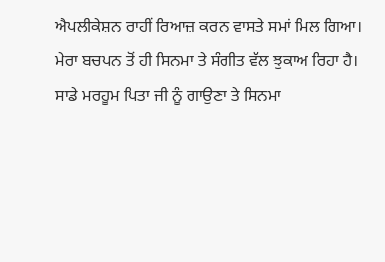ਐਪਲੀਕੇਸ਼ਨ ਰਾਹੀਂ ਰਿਆਜ਼ ਕਰਨ ਵਾਸਤੇ ਸਮਾਂ ਮਿਲ ਗਿਆ।
ਮੇਰਾ ਬਚਪਨ ਤੋਂ ਹੀ ਸਿਨਮਾ ਤੇ ਸੰਗੀਤ ਵੱਲ ਝੁਕਾਅ ਰਿਹਾ ਹੈ। ਸਾਡੇ ਮਰਹੂਮ ਪਿਤਾ ਜੀ ਨੂੰ ਗਾਉਣਾ ਤੇ ਸਿਨਮਾ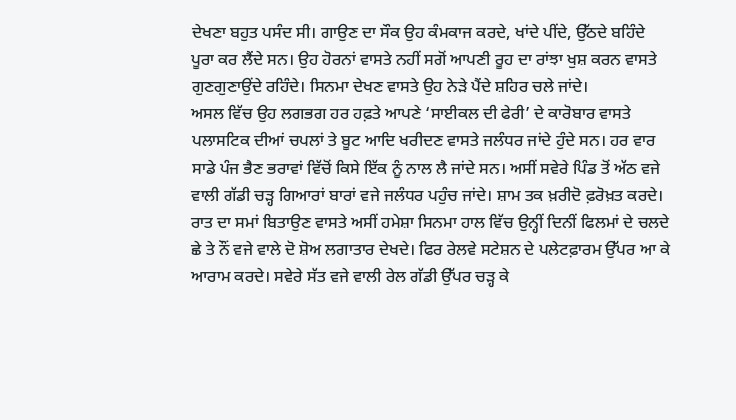ਦੇਖਣਾ ਬਹੁਤ ਪਸੰਦ ਸੀ। ਗਾਉਣ ਦਾ ਸੌਕ ਉਹ ਕੰਮਕਾਜ ਕਰਦੇ, ਖਾਂਦੇ ਪੀਂਦੇ, ਉੱਠਦੇ ਬਹਿੰਦੇ ਪੂਰਾ ਕਰ ਲੈਂਦੇ ਸਨ। ਉਹ ਹੋਰਨਾਂ ਵਾਸਤੇ ਨਹੀਂ ਸਗੋਂ ਆਪਣੀ ਰੂਹ ਦਾ ਰਾਂਝਾ ਖੁਸ਼ ਕਰਨ ਵਾਸਤੇ ਗੁਣਗੁਣਾਉਂਦੇ ਰਹਿੰਦੇ। ਸਿਨਮਾ ਦੇਖਣ ਵਾਸਤੇ ਉਹ ਨੇੜੇ ਪੈਂਦੇ ਸ਼ਹਿਰ ਚਲੇ ਜਾਂਦੇ।
ਅਸਲ ਵਿੱਚ ਉਹ ਲਗਭਗ ਹਰ ਹਫ਼ਤੇ ਆਪਣੇ ‘ਸਾਈਕਲ ਦੀ ਫੇਰੀ’ ਦੇ ਕਾਰੋਬਾਰ ਵਾਸਤੇ ਪਲਾਸਟਿਕ ਦੀਆਂ ਚਪਲਾਂ ਤੇ ਬੂਟ ਆਦਿ ਖਰੀਦਣ ਵਾਸਤੇ ਜਲੰਧਰ ਜਾਂਦੇ ਹੁੰਦੇ ਸਨ। ਹਰ ਵਾਰ ਸਾਡੇ ਪੰਜ ਭੈਣ ਭਰਾਵਾਂ ਵਿੱਚੋਂ ਕਿਸੇ ਇੱਕ ਨੂੰ ਨਾਲ ਲੈ ਜਾਂਦੇ ਸਨ। ਅਸੀਂ ਸਵੇਰੇ ਪਿੰਡ ਤੋਂ ਅੱਠ ਵਜੇ ਵਾਲੀ ਗੱਡੀ ਚੜ੍ਹ ਗਿਆਰਾਂ ਬਾਰਾਂ ਵਜੇ ਜਲੰਧਰ ਪਹੁੰਚ ਜਾਂਦੇ। ਸ਼ਾਮ ਤਕ ਖ਼ਰੀਦੋ ਫ਼ਰੋਖ਼ਤ ਕਰਦੇ। ਰਾਤ ਦਾ ਸਮਾਂ ਬਿਤਾਉਣ ਵਾਸਤੇ ਅਸੀਂ ਹਮੇਸ਼ਾ ਸਿਨਮਾ ਹਾਲ ਵਿੱਚ ਉਨ੍ਹੀਂ ਦਿਨੀਂ ਫਿਲਮਾਂ ਦੇ ਚਲਦੇ ਛੇ ਤੇ ਨੌਂ ਵਜੇ ਵਾਲੇ ਦੋ ਸ਼ੋਅ ਲਗਾਤਾਰ ਦੇਖਦੇ। ਫਿਰ ਰੇਲਵੇ ਸਟੇਸ਼ਨ ਦੇ ਪਲੇਟਫ਼ਾਰਮ ਉੱਪਰ ਆ ਕੇ ਆਰਾਮ ਕਰਦੇ। ਸਵੇਰੇ ਸੱਤ ਵਜੇ ਵਾਲੀ ਰੇਲ ਗੱਡੀ ਉੱਪਰ ਚੜ੍ਹ ਕੇ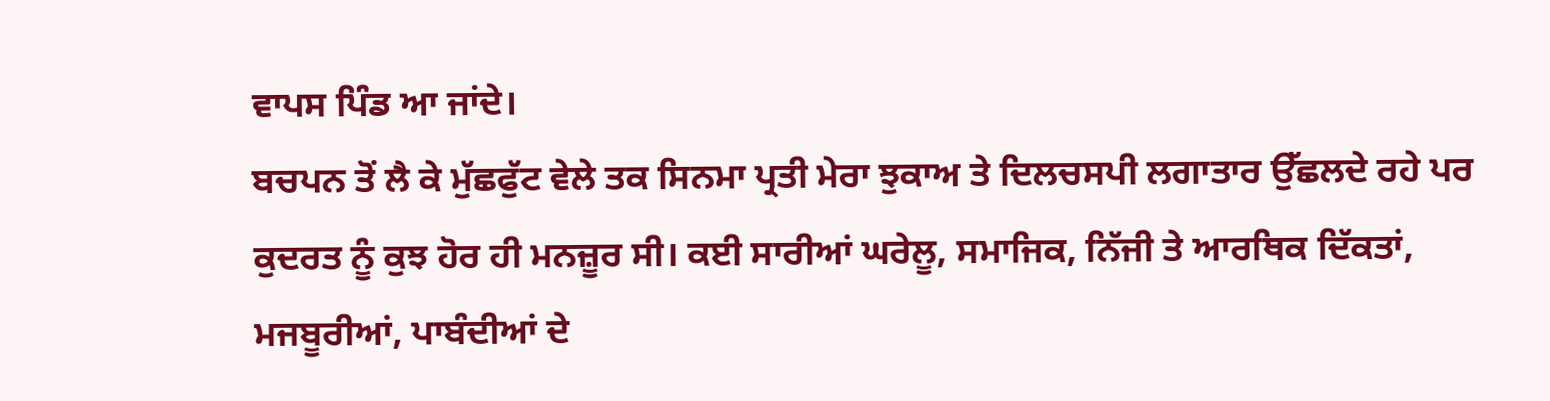ਵਾਪਸ ਪਿੰਡ ਆ ਜਾਂਦੇ।
ਬਚਪਨ ਤੋਂ ਲੈ ਕੇ ਮੁੱਛਫੁੱਟ ਵੇਲੇ ਤਕ ਸਿਨਮਾ ਪ੍ਰਤੀ ਮੇਰਾ ਝੁਕਾਅ ਤੇ ਦਿਲਚਸਪੀ ਲਗਾਤਾਰ ਉੱਛਲਦੇ ਰਹੇ ਪਰ ਕੁਦਰਤ ਨੂੰ ਕੁਝ ਹੋਰ ਹੀ ਮਨਜ਼ੂਰ ਸੀ। ਕਈ ਸਾਰੀਆਂ ਘਰੇਲੂ, ਸਮਾਜਿਕ, ਨਿੱਜੀ ਤੇ ਆਰਥਿਕ ਦਿੱਕਤਾਂ, ਮਜਬੂਰੀਆਂ, ਪਾਬੰਦੀਆਂ ਦੇ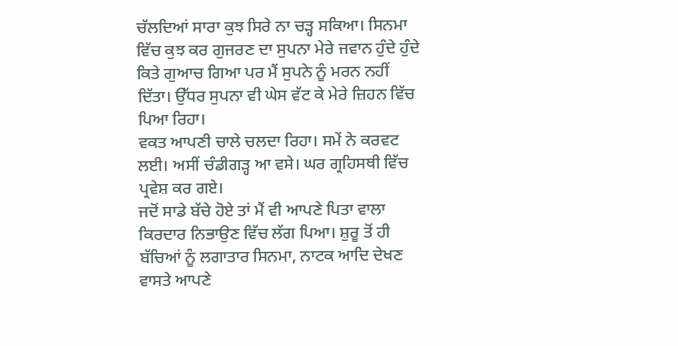ਚੱਲਦਿਆਂ ਸਾਰਾ ਕੁਝ ਸਿਰੇ ਨਾ ਚੜ੍ਹ ਸਕਿਆ। ਸਿਨਮਾ ਵਿੱਚ ਕੁਝ ਕਰ ਗੁਜਰਣ ਦਾ ਸੁਪਨਾ ਮੇਰੇ ਜਵਾਨ ਹੁੰਦੇ ਹੁੰਦੇ ਕਿਤੇ ਗੁਆਚ ਗਿਆ ਪਰ ਮੈਂ ਸੁਪਨੇ ਨੂੰ ਮਰਨ ਨਹੀਂ ਦਿੱਤਾ। ਉੱਧਰ ਸੁਪਨਾ ਵੀ ਘੇਸ ਵੱਟ ਕੇ ਮੇਰੇ ਜ਼ਿਹਨ ਵਿੱਚ ਪਿਆ ਰਿਹਾ।
ਵਕਤ ਆਪਣੀ ਚਾਲੇ ਚਲਦਾ ਰਿਹਾ। ਸਮੇਂ ਨੇ ਕਰਵਟ ਲਈ। ਅਸੀਂ ਚੰਡੀਗੜ੍ਹ ਆ ਵਸੇ। ਘਰ ਗ੍ਰਹਿਸਥੀ ਵਿੱਚ ਪ੍ਰਵੇਸ਼ ਕਰ ਗਏ।
ਜਦੋਂ ਸਾਡੇ ਬੱਚੇ ਹੋਏ ਤਾਂ ਮੈਂ ਵੀ ਆਪਣੇ ਪਿਤਾ ਵਾਲਾ ਕਿਰਦਾਰ ਨਿਭਾਉਣ ਵਿੱਚ ਲੱਗ ਪਿਆ। ਸ਼ੁਰੂ ਤੋਂ ਹੀ ਬੱਚਿਆਂ ਨੂੰ ਲਗਾਤਾਰ ਸਿਨਮਾ, ਨਾਟਕ ਆਦਿ ਦੇਖਣ ਵਾਸਤੇ ਆਪਣੇ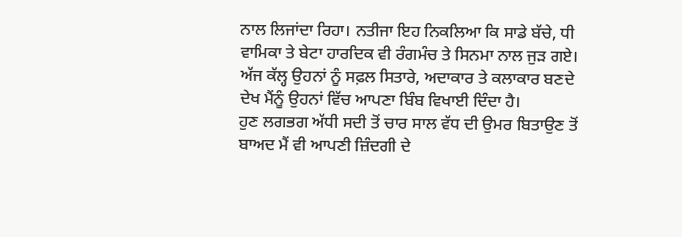ਨਾਲ ਲਿਜਾਂਦਾ ਰਿਹਾ। ਨਤੀਜਾ ਇਹ ਨਿਕਲਿਆ ਕਿ ਸਾਡੇ ਬੱਚੇ, ਧੀ ਵਾਮਿਕਾ ਤੇ ਬੇਟਾ ਹਾਰਦਿਕ ਵੀ ਰੰਗਮੰਚ ਤੇ ਸਿਨਮਾ ਨਾਲ ਜੁੜ ਗਏ। ਅੱਜ ਕੱਲ੍ਹ ਉਹਨਾਂ ਨੂੰ ਸਫ਼ਲ ਸਿਤਾਰੇ, ਅਦਾਕਾਰ ਤੇ ਕਲਾਕਾਰ ਬਣਦੇ ਦੇਖ ਮੈਂਨੂੰ ਉਹਨਾਂ ਵਿੱਚ ਆਪਣਾ ਬਿੰਬ ਵਿਖਾਈ ਦਿੰਦਾ ਹੈ।
ਹੁਣ ਲਗਭਗ ਅੱਧੀ ਸਦੀ ਤੋਂ ਚਾਰ ਸਾਲ ਵੱਧ ਦੀ ਉਮਰ ਬਿਤਾਉਣ ਤੋਂ ਬਾਅਦ ਮੈਂ ਵੀ ਆਪਣੀ ਜ਼ਿੰਦਗੀ ਦੇ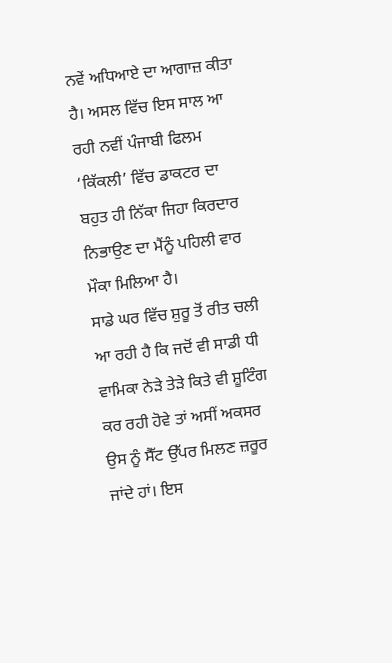ਨਵੇਂ ਅਧਿਆਏ ਦਾ ਆਗਾਜ਼ ਕੀਤਾ ਹੈ। ਅਸਲ ਵਿੱਚ ਇਸ ਸਾਲ ਆ ਰਹੀ ਨਵੀਂ ਪੰਜਾਬੀ ਫਿਲਮ ‘ਕਿੱਕਲੀ’ ਵਿੱਚ ਡਾਕਟਰ ਦਾ ਬਹੁਤ ਹੀ ਨਿੱਕਾ ਜਿਹਾ ਕਿਰਦਾਰ ਨਿਭਾਉਣ ਦਾ ਮੈਂਨੂੰ ਪਹਿਲੀ ਵਾਰ ਮੌਕਾ ਮਿਲਿਆ ਹੈ।
ਸਾਡੇ ਘਰ ਵਿੱਚ ਸ਼ੁਰੂ ਤੋਂ ਰੀਤ ਚਲੀ ਆ ਰਹੀ ਹੈ ਕਿ ਜਦੋਂ ਵੀ ਸਾਡੀ ਧੀ ਵਾਮਿਕਾ ਨੇੜੇ ਤੇੜੇ ਕਿਤੇ ਵੀ ਸ਼ੂਟਿੰਗ ਕਰ ਰਹੀ ਹੋਵੇ ਤਾਂ ਅਸੀਂ ਅਕਸਰ ਉਸ ਨੂੰ ਸੈੱਟ ਉੱਪਰ ਮਿਲਣ ਜ਼ਰੂਰ ਜਾਂਦੇ ਹਾਂ। ਇਸ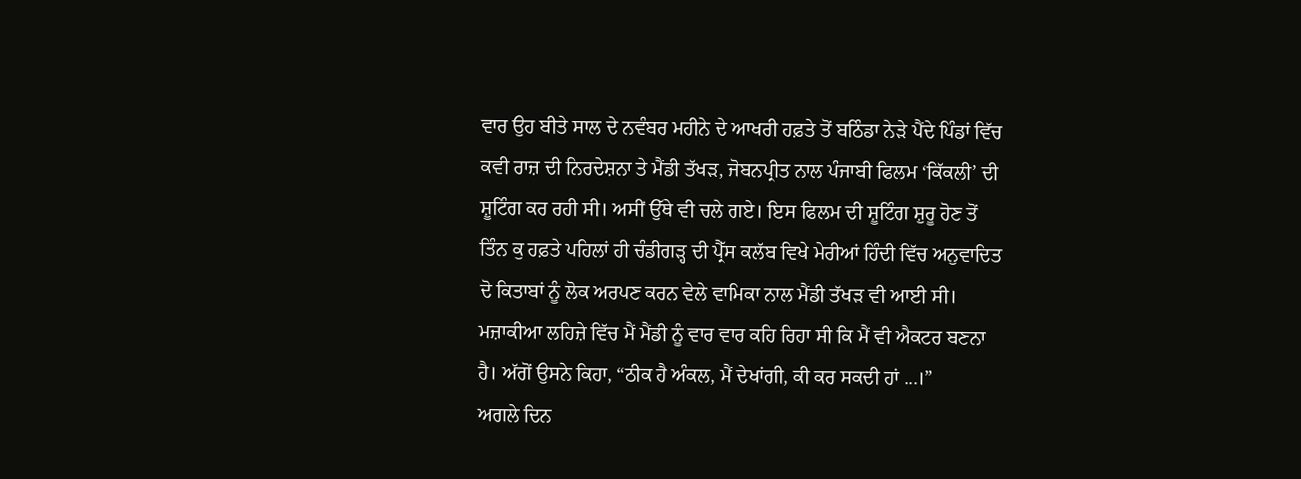ਵਾਰ ਉਹ ਬੀਤੇ ਸਾਲ ਦੇ ਨਵੰਬਰ ਮਹੀਨੇ ਦੇ ਆਖਰੀ ਹਫ਼ਤੇ ਤੋਂ ਬਠਿੰਡਾ ਨੇੜੇ ਪੈਂਦੇ ਪਿੰਡਾਂ ਵਿੱਚ ਕਵੀ ਰਾਜ਼ ਦੀ ਨਿਰਦੇਸ਼ਨਾ ਤੇ ਮੈਂਡੀ ਤੱਖੜ, ਜੋਬਨਪ੍ਰੀਤ ਨਾਲ ਪੰਜਾਬੀ ਫਿਲਮ ‘ਕਿੱਕਲੀ’ ਦੀ ਸ਼ੂਟਿੰਗ ਕਰ ਰਹੀ ਸੀ। ਅਸੀਂ ਉੱਥੇ ਵੀ ਚਲੇ ਗਏ। ਇਸ ਫਿਲਮ ਦੀ ਸ਼ੂਟਿੰਗ ਸ਼ੁਰੂ ਹੋਣ ਤੋਂ ਤਿੰਨ ਕੁ ਹਫ਼ਤੇ ਪਹਿਲਾਂ ਹੀ ਚੰਡੀਗੜ੍ਹ ਦੀ ਪ੍ਰੈੱਸ ਕਲੱਬ ਵਿਖੇ ਮੇਰੀਆਂ ਹਿੰਦੀ ਵਿੱਚ ਅਨੁਵਾਦਿਤ ਦੋ ਕਿਤਾਬਾਂ ਨੂੰ ਲੋਕ ਅਰਪਣ ਕਰਨ ਵੇਲੇ ਵਾਮਿਕਾ ਨਾਲ ਮੈਂਡੀ ਤੱਖੜ ਵੀ ਆਈ ਸੀ। ਮਜ਼ਾਕੀਆ ਲਹਿਜ਼ੇ ਵਿੱਚ ਮੈਂ ਮੈਂਡੀ ਨੂੰ ਵਾਰ ਵਾਰ ਕਹਿ ਰਿਹਾ ਸੀ ਕਿ ਮੈਂ ਵੀ ਐਕਟਰ ਬਣਨਾ ਹੈ। ਅੱਗੋਂ ਉਸਨੇ ਕਿਹਾ, “ਠੀਕ ਹੈ ਅੰਕਲ, ਮੈਂ ਦੇਖਾਂਗੀ, ਕੀ ਕਰ ਸਕਦੀ ਹਾਂ ...।”
ਅਗਲੇ ਦਿਨ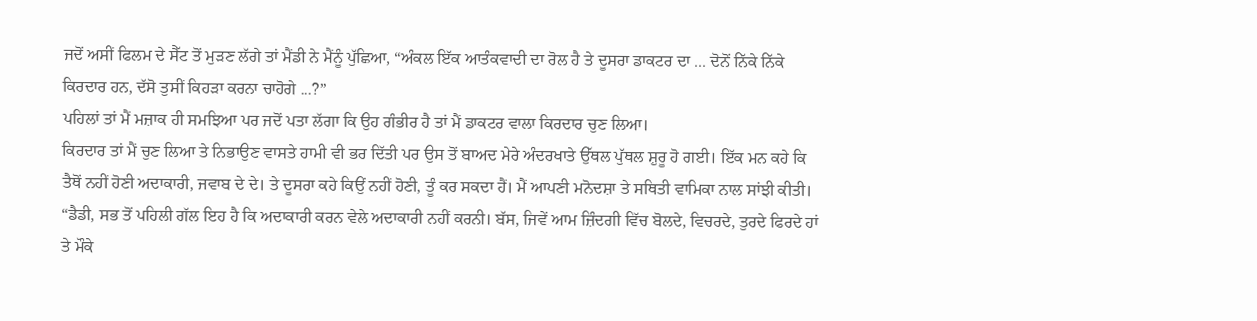ਜਦੋਂ ਅਸੀਂ ਫਿਲਮ ਦੇ ਸੈੱਟ ਤੋਂ ਮੁੜਣ ਲੱਗੇ ਤਾਂ ਮੈਂਡੀ ਨੇ ਮੈਂਨੂੰ ਪੁੱਛਿਆ, “ਅੰਕਲ ਇੱਕ ਆਤੰਕਵਾਦੀ ਦਾ ਰੋਲ ਹੈ ਤੇ ਦੂਸਰਾ ਡਾਕਟਰ ਦਾ ... ਦੋਨੋਂ ਨਿੱਕੇ ਨਿੱਕੇ ਕਿਰਦਾਰ ਹਨ, ਦੱਸੋ ਤੁਸੀਂ ਕਿਹੜਾ ਕਰਨਾ ਚਾਹੋਗੇ ...?”
ਪਹਿਲਾਂ ਤਾਂ ਮੈਂ ਮਜ਼ਾਕ ਹੀ ਸਮਝਿਆ ਪਰ ਜਦੋਂ ਪਤਾ ਲੱਗਾ ਕਿ ਉਹ ਗੰਭੀਰ ਹੈ ਤਾਂ ਮੈਂ ਡਾਕਟਰ ਵਾਲਾ ਕਿਰਦਾਰ ਚੁਣ ਲਿਆ।
ਕਿਰਦਾਰ ਤਾਂ ਮੈਂ ਚੁਣ ਲਿਆ ਤੇ ਨਿਭਾਉਣ ਵਾਸਤੇ ਹਾਮੀ ਵੀ ਭਰ ਦਿੱਤੀ ਪਰ ਉਸ ਤੋਂ ਬਾਅਦ ਮੇਰੇ ਅੰਦਰਖਾਤੇ ਉੱਥਲ ਪੁੱਥਲ ਸ਼ੁਰੂ ਹੋ ਗਈ। ਇੱਕ ਮਨ ਕਹੇ ਕਿ ਤੈਥੋਂ ਨਹੀਂ ਹੋਣੀ ਅਦਾਕਾਰੀ, ਜਵਾਬ ਦੇ ਦੇ। ਤੇ ਦੂਸਰਾ ਕਹੇ ਕਿਉਂ ਨਹੀਂ ਹੋਣੀ, ਤੂੰ ਕਰ ਸਕਦਾ ਹੈਂ। ਮੈਂ ਆਪਣੀ ਮਨੋਦਸ਼ਾ ਤੇ ਸਥਿਤੀ ਵਾਮਿਕਾ ਨਾਲ ਸਾਂਝੀ ਕੀਤੀ।
“ਡੈਡੀ, ਸਭ ਤੋਂ ਪਹਿਲੀ ਗੱਲ ਇਹ ਹੈ ਕਿ ਅਦਾਕਾਰੀ ਕਰਨ ਵੇਲੇ ਅਦਾਕਾਰੀ ਨਹੀਂ ਕਰਨੀ। ਬੱਸ, ਜਿਵੇਂ ਆਮ ਜ਼ਿੰਦਗੀ ਵਿੱਚ ਬੋਲਦੇ, ਵਿਚਰਦੇ, ਤੁਰਦੇ ਫਿਰਦੇ ਹਾਂ ਤੇ ਮੌਕੇ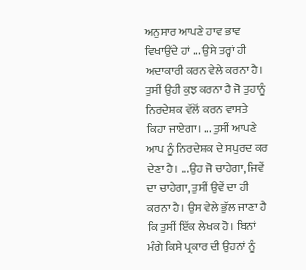ਅਨੁਸਾਰ ਆਪਣੇ ਹਾਵ ਭਾਵ ਵਿਖਾਉਂਦੇ ਹਾਂ ... ਉਸੇ ਤਰ੍ਹਾਂ ਹੀ ਅਦਾਕਾਰੀ ਕਰਨ ਵੇਲੇ ਕਰਨਾ ਹੈ। ਤੁਸੀਂ ਉਹੀ ਕੁਝ ਕਰਨਾ ਹੈ ਜੋ ਤੁਹਾਨੂੰ ਨਿਰਦੇਸ਼ਕ ਵੱਲੋਂ ਕਰਨ ਵਾਸਤੇ ਕਿਹਾ ਜਾਏਗਾ। ... ਤੁਸੀਂ ਆਪਣੇ ਆਪ ਨੂੰ ਨਿਰਦੇਸ਼ਕ ਦੇ ਸਪੁਰਦ ਕਰ ਦੇਣਾ ਹੈ। ...ਉਹ ਜੋ ਚਾਹੇਗਾ, ਜਿਵੇਂ ਦਾ ਚਾਹੇਗਾ, ਤੁਸੀਂ ਉਵੇਂ ਦਾ ਹੀ ਕਰਨਾ ਹੈ। ਉਸ ਵੇਲੇ ਭੁੱਲ ਜਾਣਾ ਹੈ ਕਿ ਤੁਸੀਂ ਇੱਕ ਲੇਖਕ ਹੋ। ਬਿਨਾਂ ਮੰਗੇ ਕਿਸੇ ਪ੍ਰਕਾਰ ਦੀ ਉਹਨਾਂ ਨੂੰ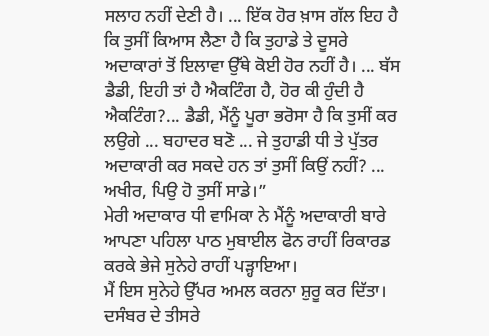ਸਲਾਹ ਨਹੀਂ ਦੇਣੀ ਹੈ। ... ਇੱਕ ਹੋਰ ਖ਼ਾਸ ਗੱਲ ਇਹ ਹੈ ਕਿ ਤੁਸੀਂ ਕਿਆਸ ਲੈਣਾ ਹੈ ਕਿ ਤੁਹਾਡੇ ਤੇ ਦੂਸਰੇ ਅਦਾਕਾਰਾਂ ਤੋਂ ਇਲਾਵਾ ਉੱਥੇ ਕੋਈ ਹੋਰ ਨਹੀਂ ਹੈ। ... ਬੱਸ ਡੈਡੀ, ਇਹੀ ਤਾਂ ਹੈ ਐਕਟਿੰਗ ਹੈ, ਹੋਰ ਕੀ ਹੁੰਦੀ ਹੈ ਐਕਟਿੰਗ?... ਡੈਡੀ, ਮੈਂਨੂੰ ਪੂਰਾ ਭਰੋਸਾ ਹੈ ਕਿ ਤੁਸੀਂ ਕਰ ਲਉਗੇ ... ਬਹਾਦਰ ਬਣੋ ... ਜੇ ਤੁਹਾਡੀ ਧੀ ਤੇ ਪੁੱਤਰ ਅਦਾਕਾਰੀ ਕਰ ਸਕਦੇ ਹਨ ਤਾਂ ਤੁਸੀਂ ਕਿਉਂ ਨਹੀਂ? ... ਅਖੀਰ, ਪਿਉ ਹੋ ਤੁਸੀਂ ਸਾਡੇ।”
ਮੇਰੀ ਅਦਾਕਾਰ ਧੀ ਵਾਮਿਕਾ ਨੇ ਮੈਂਨੂੰ ਅਦਾਕਾਰੀ ਬਾਰੇ ਆਪਣਾ ਪਹਿਲਾ ਪਾਠ ਮੁਬਾਈਲ ਫੋਨ ਰਾਹੀਂ ਰਿਕਾਰਡ ਕਰਕੇ ਭੇਜੇ ਸੁਨੇਹੇ ਰਾਹੀਂ ਪੜ੍ਹਾਇਆ।
ਮੈਂ ਇਸ ਸੁਨੇਹੇ ਉੱਪਰ ਅਮਲ ਕਰਨਾ ਸ਼ੁਰੂ ਕਰ ਦਿੱਤਾ।
ਦਸੰਬਰ ਦੇ ਤੀਸਰੇ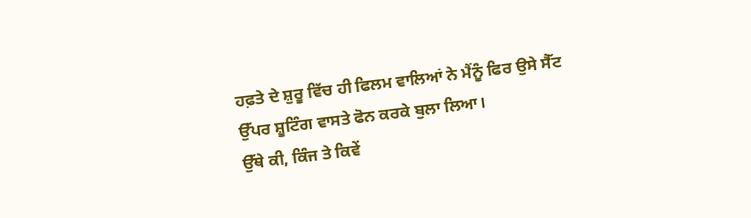ਹਫ਼ਤੇ ਦੇ ਸ਼ੁਰੂ ਵਿੱਚ ਹੀ ਫਿਲਮ ਵਾਲਿਆਂ ਨੇ ਮੈਂਨੂੰ ਫਿਰ ਉਸੇ ਸੈੱਟ ਉੱਪਰ ਸ਼ੂਟਿੰਗ ਵਾਸਤੇ ਫੋਨ ਕਰਕੇ ਬੁਲਾ ਲਿਆ।
ਉੱਥੇ ਕੀ, ਕਿੰਜ ਤੇ ਕਿਵੇਂ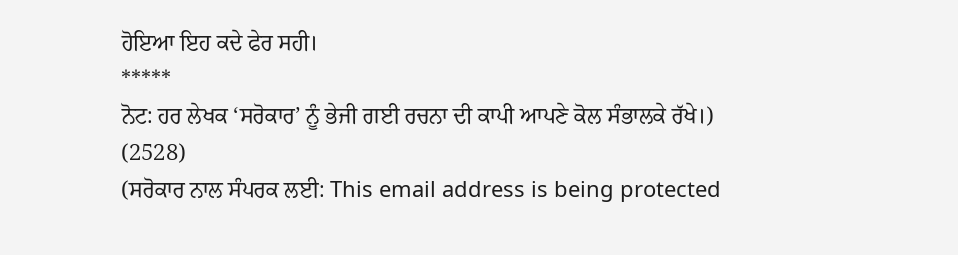ਹੋਇਆ ਇਹ ਕਦੇ ਫੇਰ ਸਹੀ।
*****
ਨੋਟ: ਹਰ ਲੇਖਕ ‘ਸਰੋਕਾਰ’ ਨੂੰ ਭੇਜੀ ਗਈ ਰਚਨਾ ਦੀ ਕਾਪੀ ਆਪਣੇ ਕੋਲ ਸੰਭਾਲਕੇ ਰੱਖੇ।)
(2528)
(ਸਰੋਕਾਰ ਨਾਲ ਸੰਪਰਕ ਲਈ: This email address is being protected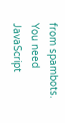from spambots. You need JavaScript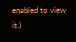enabled to view it.)